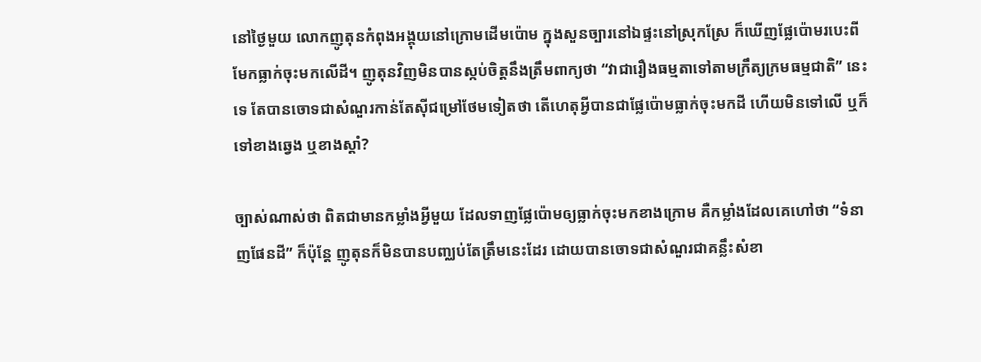នៅថ្ងៃមួយ លោកញូតុនកំពុងអង្គុយនៅក្រោមដើមប៉ោម ក្នុងសួនច្បារនៅឯផ្ទះនៅស្រុកស្រែ ក៏ឃើញផ្លែប៉ោមរបេះពីមែកធ្លាក់ចុះមកលើដី។ ញូតុនវិញមិនបានស្កប់ចិត្តនឹងត្រឹមពាក្យថា “វាជារឿងធម្មតាទៅតាមក្រឹត្យក្រមធម្មជាតិ” នេះទេ តែបានចោទជាសំណួរកាន់តែស៊ីជម្រៅថែមទៀតថា តើហេតុអ្វីបានជាផ្លែប៉ោមធ្លាក់ចុះមកដី ហើយមិនទៅលើ ឬក៏ទៅខាងឆ្វេង ឬខាងស្តាំ?

ច្បាស់ណាស់ថា ពិតជាមានកម្លាំងអ្វីមួយ ដែលទាញផ្លែប៉ោមឲ្យធ្លាក់ចុះមកខាងក្រោម គឺកម្លាំងដែលគេហៅថា “ទំនាញផែនដី” ក៏ប៉ុន្តែ ញូតុនក៏មិនបានបញ្ឈប់តែត្រឹមនេះដែរ ដោយបានចោទជាសំណួរជាគន្លឹះសំខា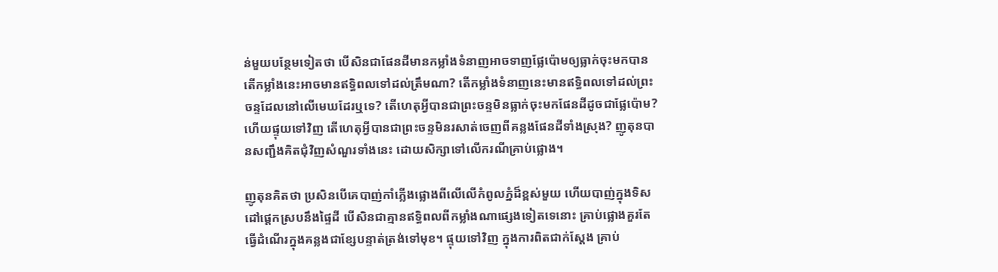ន់មួយបន្ថែមទៀតថា បើសិនជាផែនដីមានកម្លាំងទំនាញអាចទាញផ្លែប៉ោមឲ្យធ្លាក់ចុះមកបាន តើកម្លាំងនេះអាចមានឥទ្ធិពលទៅដល់ត្រឹមណា? តើកម្លាំងទំនាញនេះមានឥទ្ធិពលទៅដល់ព្រះចន្ទដែលនៅលើមេឃដែរឬទេ? តើហេតុអ្វីបានជាព្រះចន្ទមិនធ្លាក់ចុះមកផែនដីដូចជាផ្លែប៉ោម? ហើយផ្ទុយទៅវិញ តើហេតុអ្វីបានជាព្រះចន្ទមិនរសាត់ចេញពីគន្លងផែនដីទាំងស្រុង? ញូតុនបានសញ្ជឹងគិតជុំវិញសំណួរទាំងនេះ ដោយសិក្សាទៅលើករណីគ្រាប់ផ្លោង។

ញូតុនគិតថា ប្រសិនបើគេបាញ់កាំភ្លើងផ្លោងពីលើលើកំពូលភ្នំដ៏ខ្ពស់មួយ ហើយបាញ់ក្នុងទិសដៅផ្តេកស្របនឹងផ្ទៃដី បើសិនជាគ្មានឥទ្ធិពលពីកម្លាំងណាផ្សេងទៀតទេនោះ គ្រាប់ផ្លោងគួរតែធ្វើដំណើរក្នុងគន្លងជាខ្សែបន្ទាត់ត្រង់ទៅមុខ។ ផ្ទុយទៅវិញ ក្នុងការពិតជាក់ស្តែង គ្រាប់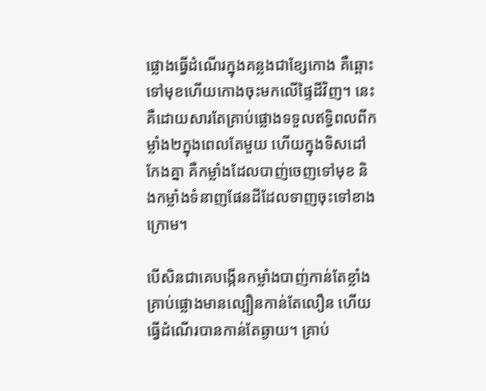ផ្លោងធ្វើដំណើរក្នុងគន្លងជាខ្សែកោង គឺឆ្ពោះទៅមុខហើយកោងចុះមកលើផ្ទៃដីវិញ។ នេះគឺដោយសារតែគ្រាប់ផ្លោងទទួលឥទ្ធិពលពីកម្លាំង២ក្នុងពេលតែមួយ ហើយក្នុងទិសដៅកែងគ្នា គឺកម្លាំងដែលបាញ់ចេញទៅមុខ និងកម្លាំងទំនាញផែនដីដែលទាញចុះទៅខាងក្រោម។

បើសិនជាគេបង្កើនកម្លាំងបាញ់កាន់តែខ្លាំង គ្រាប់ផ្លោងមានល្បឿនកាន់តែលឿន ហើយធ្វើដំណើរបានកាន់តែឆ្ងាយ។ គ្រាប់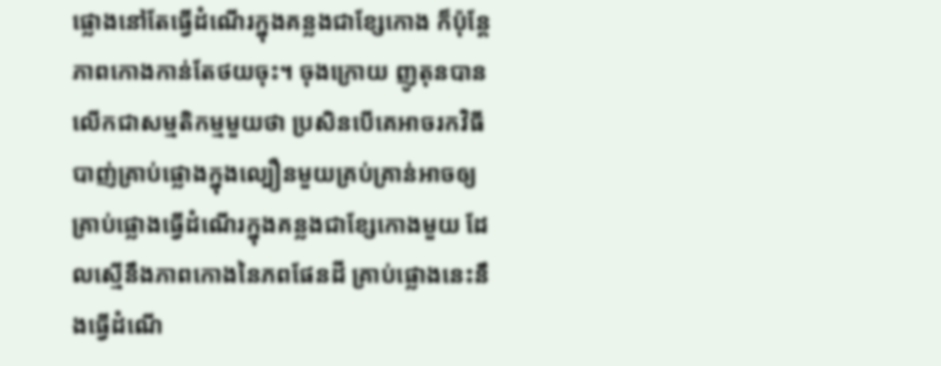ផ្លោងនៅតែធ្វើដំណើរក្នុងគន្លងជាខ្សែកោង ក៏ប៉ុន្តែ ភាពកោងកាន់តែថយចុះ។ ចុងក្រោយ ញូតុនបានលើកជាសម្មតិកម្មមួយថា ប្រសិនបើគេអាចរកវិធីបាញ់គ្រាប់ផ្លោងក្នុងល្បឿនមួយគ្រប់គ្រាន់អាចឲ្យគ្រាប់ផ្លោងធ្វើដំណើរក្នុងគន្លងជាខ្សែកោងមួយ ដែលស្មើនឹងភាពកោងនៃភពផែនដី គ្រាប់ផ្លោងនេះនឹងធ្វើដំណើ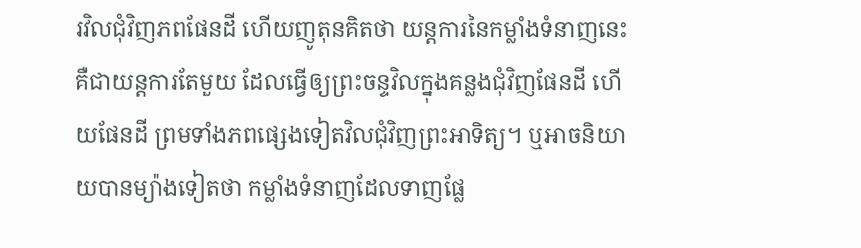រវិលជុំវិញភពផែនដី ហើយញូតុនគិតថា យន្តការនៃកម្លាំងទំនាញនេះ គឺជាយន្តការតែមួយ ដែលធ្វើឲ្យព្រះចន្ទវិលក្នុងគន្លងជុំវិញផែនដី ហើយផែនដី ព្រមទាំងភពផ្សេងទៀតវិលជុំវិញព្រះអាទិត្យ។ ឬអាចនិយាយបានម្យ៉ាងទៀតថា កម្លាំងទំនាញដែលទាញផ្លែ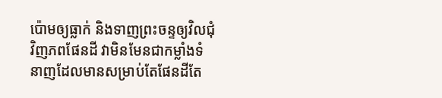ប៉ោមឲ្យធ្លាក់ និងទាញព្រះចន្ទឲ្យវិលជុំវិញភពផែនដី វាមិនមែនជាកម្លាំងទំនាញដែលមានសម្រាប់តែផែនដីតែ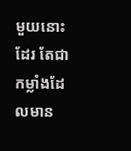មួយនោះដែរ តែជាកម្លាំងដែលមាន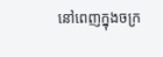នៅពេញក្នុងចក្រ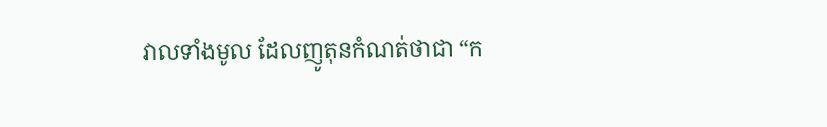វាលទាំងមូល ដែលញូតុនកំណត់ថាជា “ក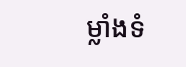ម្លាំងទំ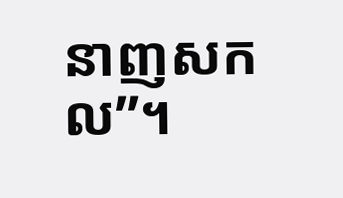នាញសកល”។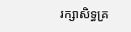រក្សាសិទ្ធគ្រ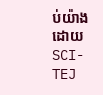ប់យ៉ាងដោយ SCI-TEJ